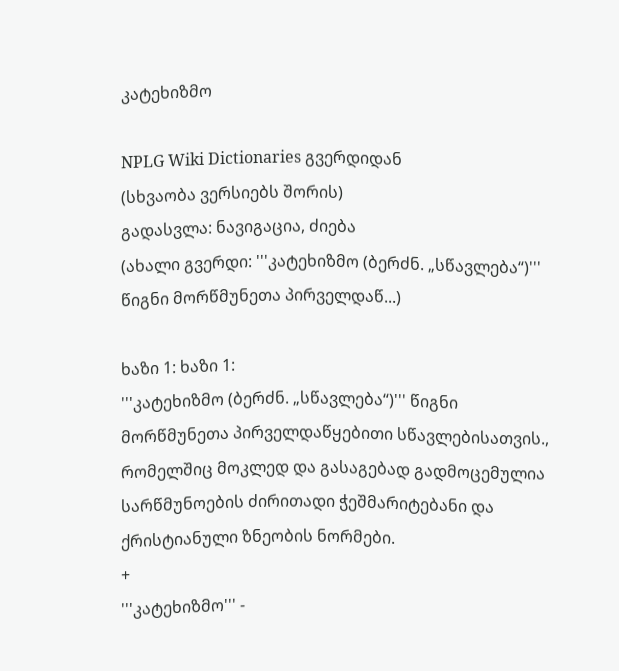კატეხიზმო

NPLG Wiki Dictionaries გვერდიდან
(სხვაობა ვერსიებს შორის)
გადასვლა: ნავიგაცია, ძიება
(ახალი გვერდი: '''კატეხიზმო (ბერძნ. „სწავლება“)''' წიგნი მორწმუნეთა პირველდაწ...)

ხაზი 1: ხაზი 1:
'''კატეხიზმო (ბერძნ. „სწავლება“)''' წიგნი მორწმუნეთა პირველდაწყებითი სწავლებისათვის., რომელშიც მოკლედ და გასაგებად გადმოცემულია სარწმუნოების ძირითადი ჭეშმარიტებანი და ქრისტიანული ზნეობის ნორმები.
+
'''კატეხიზმო''' -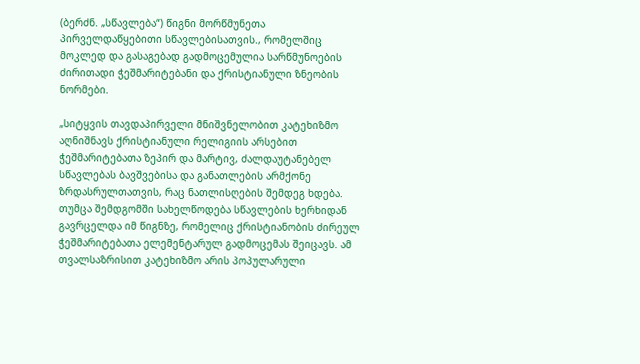(ბერძნ. „სწავლება“) წიგნი მორწმუნეთა პირველდაწყებითი სწავლებისათვის., რომელშიც მოკლედ და გასაგებად გადმოცემულია სარწმუნოების ძირითადი ჭეშმარიტებანი და ქრისტიანული ზნეობის ნორმები.

„სიტყვის თავდაპირველი მნიშვნელობით კატეხიზმო აღნიშნავს ქრისტიანული რელიგიის არსებით ჭეშმარიტებათა ზეპირ და მარტივ, ძალდაუტანებელ სწავლებას ბავშვებისა და განათლების არმქონე ზრდასრულთათვის, რაც ნათლისღების შემდეგ ხდება. თუმცა შემდგომში სახელწოდება სწავლების ხერხიდან გავრცელდა იმ წიგნზე, რომელიც ქრისტიანობის ძირეულ ჭეშმარიტებათა ელემენტარულ გადმოცემას შეიცავს. ამ თვალსაზრისით კატეხიზმო არის პოპულარული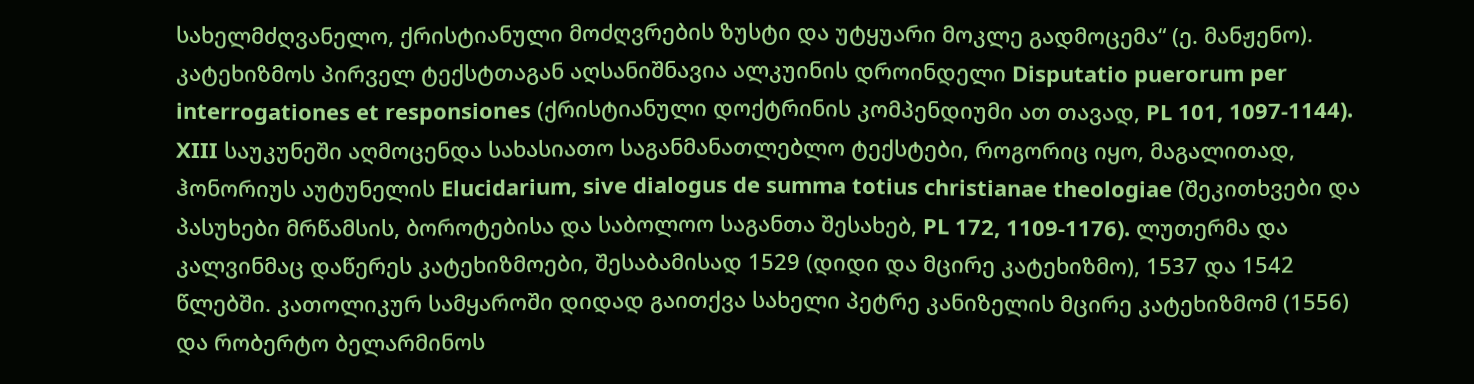სახელმძღვანელო, ქრისტიანული მოძღვრების ზუსტი და უტყუარი მოკლე გადმოცემა“ (ე. მანჟენო). კატეხიზმოს პირველ ტექსტთაგან აღსანიშნავია ალკუინის დროინდელი Disputatio puerorum per interrogationes et responsiones (ქრისტიანული დოქტრინის კომპენდიუმი ათ თავად, PL 101, 1097-1144). XIII საუკუნეში აღმოცენდა სახასიათო საგანმანათლებლო ტექსტები, როგორიც იყო, მაგალითად, ჰონორიუს აუტუნელის Elucidarium, sive dialogus de summa totius christianae theologiae (შეკითხვები და პასუხები მრწამსის, ბოროტებისა და საბოლოო საგანთა შესახებ, PL 172, 1109-1176). ლუთერმა და კალვინმაც დაწერეს კატეხიზმოები, შესაბამისად 1529 (დიდი და მცირე კატეხიზმო), 1537 და 1542 წლებში. კათოლიკურ სამყაროში დიდად გაითქვა სახელი პეტრე კანიზელის მცირე კატეხიზმომ (1556) და რობერტო ბელარმინოს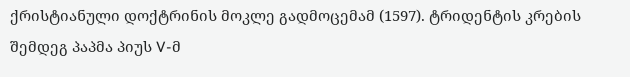ქრისტიანული დოქტრინის მოკლე გადმოცემამ (1597). ტრიდენტის კრების შემდეგ პაპმა პიუს V-მ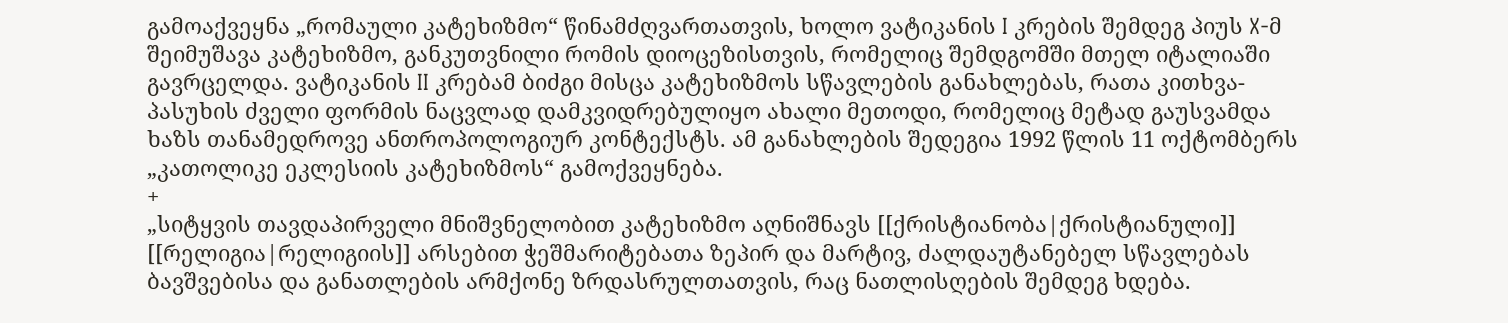გამოაქვეყნა „რომაული კატეხიზმო“ წინამძღვართათვის, ხოლო ვატიკანის I კრების შემდეგ პიუს X-მ შეიმუშავა კატეხიზმო, განკუთვნილი რომის დიოცეზისთვის, რომელიც შემდგომში მთელ იტალიაში გავრცელდა. ვატიკანის II კრებამ ბიძგი მისცა კატეხიზმოს სწავლების განახლებას, რათა კითხვა-პასუხის ძველი ფორმის ნაცვლად დამკვიდრებულიყო ახალი მეთოდი, რომელიც მეტად გაუსვამდა ხაზს თანამედროვე ანთროპოლოგიურ კონტექსტს. ამ განახლების შედეგია 1992 წლის 11 ოქტომბერს „კათოლიკე ეკლესიის კატეხიზმოს“ გამოქვეყნება.
+
„სიტყვის თავდაპირველი მნიშვნელობით კატეხიზმო აღნიშნავს [[ქრისტიანობა|ქრისტიანული]] [[რელიგია|რელიგიის]] არსებით ჭეშმარიტებათა ზეპირ და მარტივ, ძალდაუტანებელ სწავლებას ბავშვებისა და განათლების არმქონე ზრდასრულთათვის, რაც ნათლისღების შემდეგ ხდება.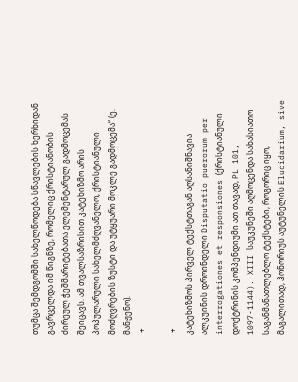თუმცა შემდგომში სახელწოდება სწავლების ხერხიდან გავრცელდა იმ წიგნზე, რომელიც ქრისტიანობის ძირეულ ჭეშმარიტებათა ელემენტარულ გადმოცემას შეიცავს. ამ თვალსაზრისით კატეხიზმო არის პოპულარული სახელმძღვანელო, ქრისტიანული მოძღვრების ზუსტი და უტყუარი მოკლე გადმოცემა“ (ე. მანჟენო).
 +

 +
კატეხიზმოს პირველ ტექსტთაგან აღსანიშნავია ალკუინის დროინდელი Disputatio puerorum per interrogationes et responsiones (ქრისტიანული დოქტრინის კომპენდიუმი ათ თავად, PL 101, 1097-1144). XIII საუკუნეში აღმოცენდა სახასიათო საგანმანათლებლო ტექსტები, როგორიც იყო, მაგალითად, ჰონორიუს აუტუნელის Elucidarium, sive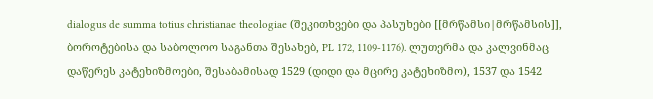dialogus de summa totius christianae theologiae (შეკითხვები და პასუხები [[მრწამსი|მრწამსის]], ბოროტებისა და საბოლოო საგანთა შესახებ, PL 172, 1109-1176). ლუთერმა და კალვინმაც დაწერეს კატეხიზმოები, შესაბამისად 1529 (დიდი და მცირე კატეხიზმო), 1537 და 1542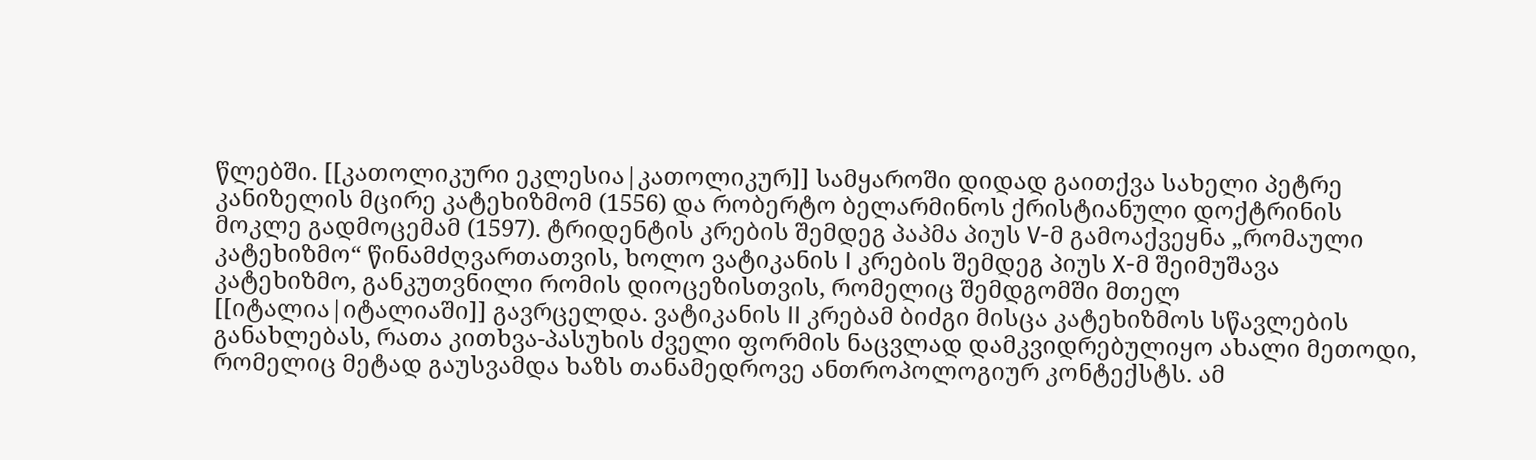წლებში. [[კათოლიკური ეკლესია|კათოლიკურ]] სამყაროში დიდად გაითქვა სახელი პეტრე კანიზელის მცირე კატეხიზმომ (1556) და რობერტო ბელარმინოს ქრისტიანული დოქტრინის მოკლე გადმოცემამ (1597). ტრიდენტის კრების შემდეგ პაპმა პიუს V-მ გამოაქვეყნა „რომაული კატეხიზმო“ წინამძღვართათვის, ხოლო ვატიკანის I კრების შემდეგ პიუს X-მ შეიმუშავა კატეხიზმო, განკუთვნილი რომის დიოცეზისთვის, რომელიც შემდგომში მთელ [[იტალია|იტალიაში]] გავრცელდა. ვატიკანის II კრებამ ბიძგი მისცა კატეხიზმოს სწავლების განახლებას, რათა კითხვა-პასუხის ძველი ფორმის ნაცვლად დამკვიდრებულიყო ახალი მეთოდი, რომელიც მეტად გაუსვამდა ხაზს თანამედროვე ანთროპოლოგიურ კონტექსტს. ამ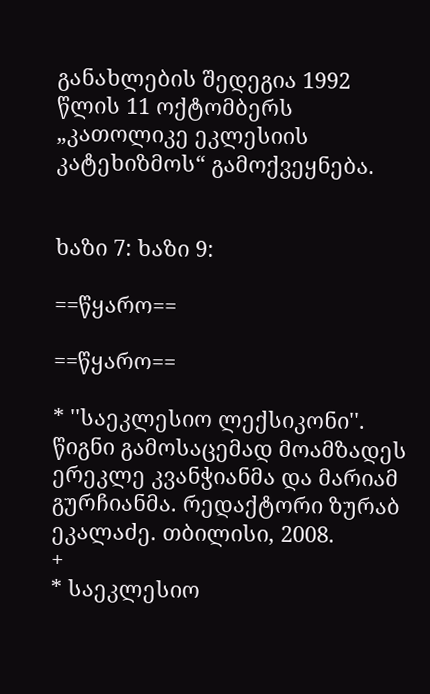განახლების შედეგია 1992 წლის 11 ოქტომბერს „კათოლიკე ეკლესიის კატეხიზმოს“ გამოქვეყნება.


ხაზი 7: ხაზი 9:

==წყარო==

==წყარო==

* ''საეკლესიო ლექსიკონი''. წიგნი გამოსაცემად მოამზადეს ერეკლე კვანჭიანმა და მარიამ გურჩიანმა. რედაქტორი ზურაბ ეკალაძე. თბილისი, 2008.
+
* საეკლესიო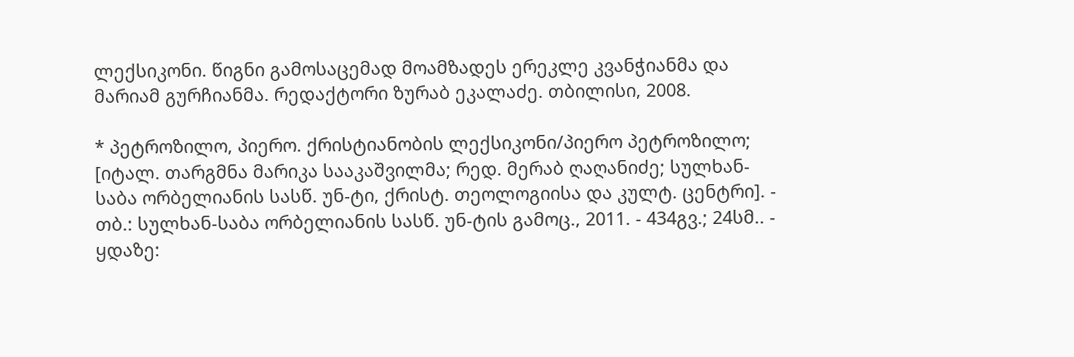ლექსიკონი. წიგნი გამოსაცემად მოამზადეს ერეკლე კვანჭიანმა და მარიამ გურჩიანმა. რედაქტორი ზურაბ ეკალაძე. თბილისი, 2008.

* პეტროზილო, პიერო. ქრისტიანობის ლექსიკონი/პიერო პეტროზილო; [იტალ. თარგმნა მარიკა სააკაშვილმა; რედ. მერაბ ღაღანიძე; სულხან-საბა ორბელიანის სასწ. უნ-ტი, ქრისტ. თეოლოგიისა და კულტ. ცენტრი]. - თბ.: სულხან-საბა ორბელიანის სასწ. უნ-ტის გამოც., 2011. - 434გვ.; 24სმ.. - ყდაზე: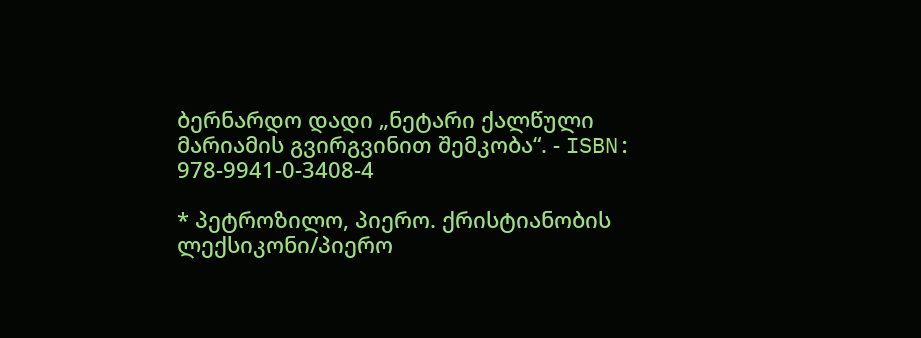ბერნარდო დადი „ნეტარი ქალწული მარიამის გვირგვინით შემკობა“. - ISBN: 978-9941-0-3408-4

* პეტროზილო, პიერო. ქრისტიანობის ლექსიკონი/პიერო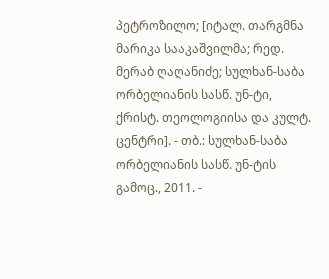პეტროზილო; [იტალ. თარგმნა მარიკა სააკაშვილმა; რედ. მერაბ ღაღანიძე; სულხან-საბა ორბელიანის სასწ. უნ-ტი, ქრისტ. თეოლოგიისა და კულტ. ცენტრი]. - თბ.: სულხან-საბა ორბელიანის სასწ. უნ-ტის გამოც., 2011. -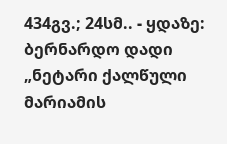434გვ.; 24სმ.. - ყდაზე: ბერნარდო დადი „ნეტარი ქალწული მარიამის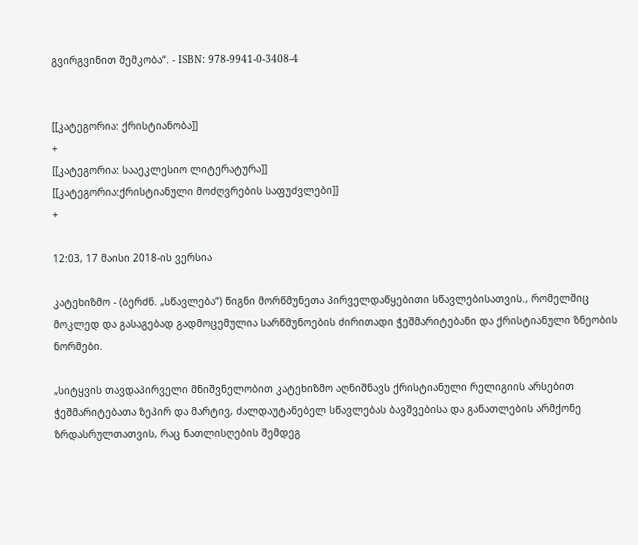გვირგვინით შემკობა“. - ISBN: 978-9941-0-3408-4


[[კატეგორია: ქრისტიანობა]]
+
[[კატეგორია: სააეკლესიო ლიტერატურა]]
[[კატეგორია:ქრისტიანული მოძღვრების საფუძვლები]]
+

12:03, 17 მაისი 2018-ის ვერსია

კატეხიზმო - (ბერძნ. „სწავლება“) წიგნი მორწმუნეთა პირველდაწყებითი სწავლებისათვის., რომელშიც მოკლედ და გასაგებად გადმოცემულია სარწმუნოების ძირითადი ჭეშმარიტებანი და ქრისტიანული ზნეობის ნორმები.

„სიტყვის თავდაპირველი მნიშვნელობით კატეხიზმო აღნიშნავს ქრისტიანული რელიგიის არსებით ჭეშმარიტებათა ზეპირ და მარტივ, ძალდაუტანებელ სწავლებას ბავშვებისა და განათლების არმქონე ზრდასრულთათვის, რაც ნათლისღების შემდეგ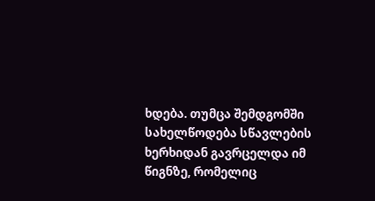ხდება. თუმცა შემდგომში სახელწოდება სწავლების ხერხიდან გავრცელდა იმ წიგნზე, რომელიც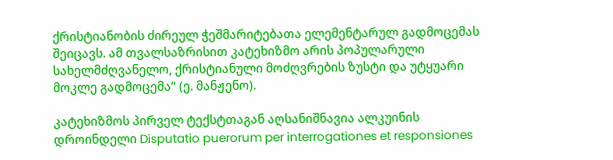ქრისტიანობის ძირეულ ჭეშმარიტებათა ელემენტარულ გადმოცემას შეიცავს. ამ თვალსაზრისით კატეხიზმო არის პოპულარული სახელმძღვანელო, ქრისტიანული მოძღვრების ზუსტი და უტყუარი მოკლე გადმოცემა“ (ე. მანჟენო).

კატეხიზმოს პირველ ტექსტთაგან აღსანიშნავია ალკუინის დროინდელი Disputatio puerorum per interrogationes et responsiones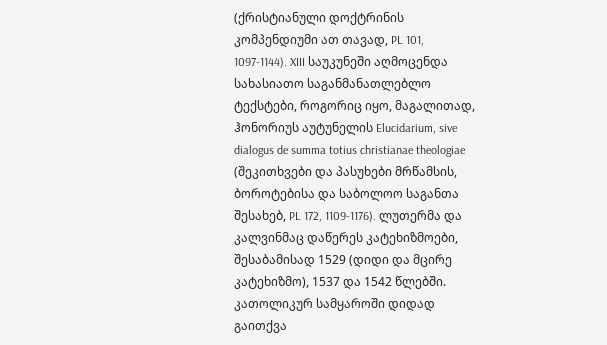(ქრისტიანული დოქტრინის კომპენდიუმი ათ თავად, PL 101, 1097-1144). XIII საუკუნეში აღმოცენდა სახასიათო საგანმანათლებლო ტექსტები, როგორიც იყო, მაგალითად, ჰონორიუს აუტუნელის Elucidarium, sive dialogus de summa totius christianae theologiae (შეკითხვები და პასუხები მრწამსის, ბოროტებისა და საბოლოო საგანთა შესახებ, PL 172, 1109-1176). ლუთერმა და კალვინმაც დაწერეს კატეხიზმოები, შესაბამისად 1529 (დიდი და მცირე კატეხიზმო), 1537 და 1542 წლებში. კათოლიკურ სამყაროში დიდად გაითქვა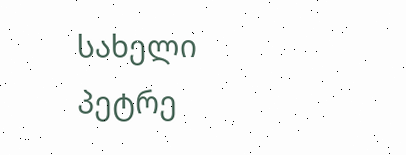სახელი პეტრე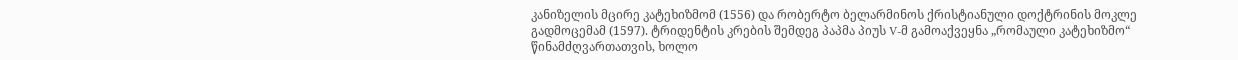კანიზელის მცირე კატეხიზმომ (1556) და რობერტო ბელარმინოს ქრისტიანული დოქტრინის მოკლე გადმოცემამ (1597). ტრიდენტის კრების შემდეგ პაპმა პიუს V-მ გამოაქვეყნა „რომაული კატეხიზმო“ წინამძღვართათვის, ხოლო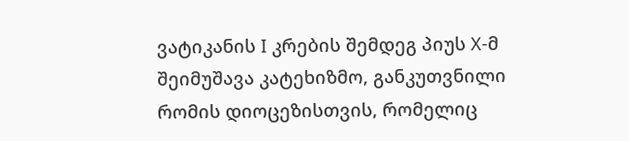ვატიკანის I კრების შემდეგ პიუს X-მ შეიმუშავა კატეხიზმო, განკუთვნილი რომის დიოცეზისთვის, რომელიც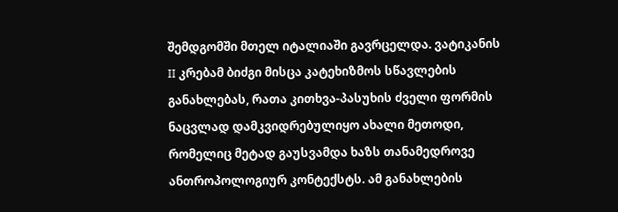შემდგომში მთელ იტალიაში გავრცელდა. ვატიკანის II კრებამ ბიძგი მისცა კატეხიზმოს სწავლების განახლებას, რათა კითხვა-პასუხის ძველი ფორმის ნაცვლად დამკვიდრებულიყო ახალი მეთოდი, რომელიც მეტად გაუსვამდა ხაზს თანამედროვე ანთროპოლოგიურ კონტექსტს. ამ განახლების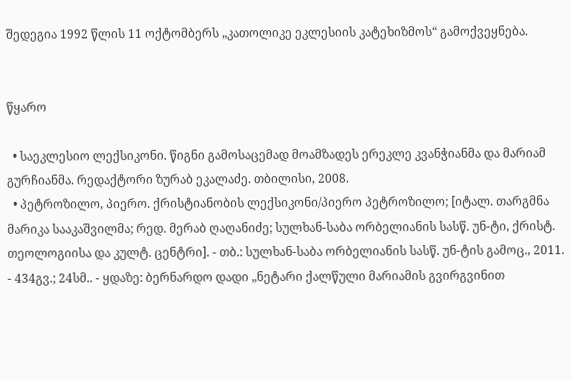შედეგია 1992 წლის 11 ოქტომბერს „კათოლიკე ეკლესიის კატეხიზმოს“ გამოქვეყნება.


წყარო

  • საეკლესიო ლექსიკონი. წიგნი გამოსაცემად მოამზადეს ერეკლე კვანჭიანმა და მარიამ გურჩიანმა. რედაქტორი ზურაბ ეკალაძე. თბილისი, 2008.
  • პეტროზილო, პიერო. ქრისტიანობის ლექსიკონი/პიერო პეტროზილო; [იტალ. თარგმნა მარიკა სააკაშვილმა; რედ. მერაბ ღაღანიძე; სულხან-საბა ორბელიანის სასწ. უნ-ტი, ქრისტ. თეოლოგიისა და კულტ. ცენტრი]. - თბ.: სულხან-საბა ორბელიანის სასწ. უნ-ტის გამოც., 2011. - 434გვ.; 24სმ.. - ყდაზე: ბერნარდო დადი „ნეტარი ქალწული მარიამის გვირგვინით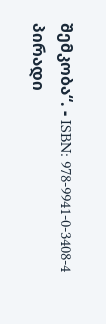შემკობა“. - ISBN: 978-9941-0-3408-4
პირადი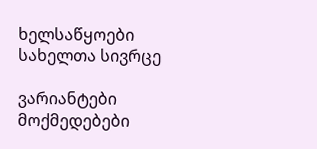ხელსაწყოები
სახელთა სივრცე

ვარიანტები
მოქმედებები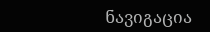ნავიგაცია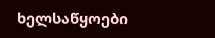ხელსაწყოები